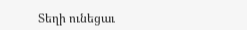Տեղի ունեցաւ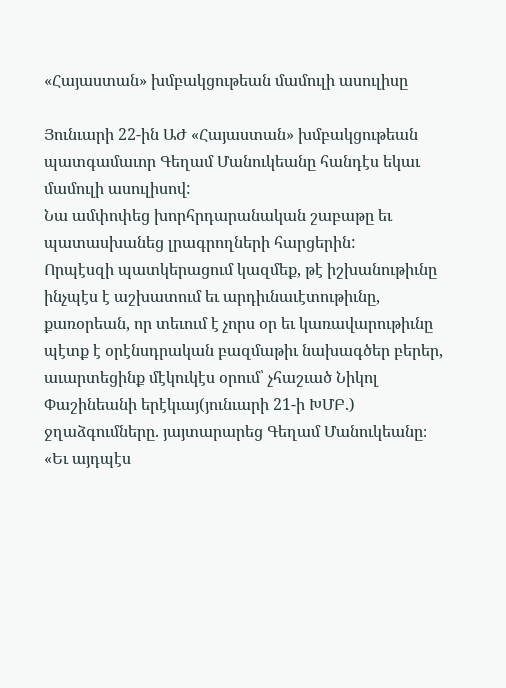«Հայաստան» խմբակցութեան մամուլի ասուլիսը

Յունւարի 22-ին ԱԺ «Հայաստան» խմբակցութեան պատգամաւոր Գեղամ Մանուկեանը հանդէս եկաւ մամուլի ասուլիսով:
Նա ամփոփեց խորհրդարանական շաբաթը եւ պատասխանեց լրագրողների հարցերին:
Որպէսզի պատկերացում կազմեք, թէ իշխանութիւնը ինչպէս է աշխատում եւ արդիւնաւէտութիւնը, քառօրեան, որ տեւում է չորս օր եւ կառավարութիւնը պէտք է օրէնսդրական բազմաթիւ նախագծեր բերեր, աւարտեցինք մէկուկէս օրում՝ չհաշւած Նիկոլ Փաշինեանի երէկւայ(յունւարի 21-ի ԽՄԲ.) ջղաձգումները. յայտարարեց Գեղամ Մանուկեանը։
«Եւ այդպէս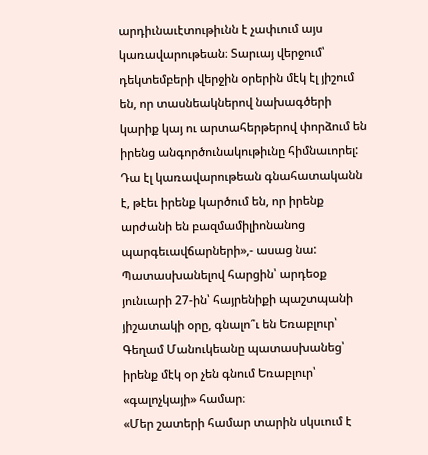արդիւնաւէտութիւնն է չափւում այս կառավարութեան։ Տարւայ վերջում՝ դեկտեմբերի վերջին օրերին մէկ էլ յիշում են, որ տասնեակներով նախագծերի կարիք կայ ու արտահերթերով փորձում են իրենց անգործունակութիւնը հիմնաւորել: Դա էլ կառավարութեան գնահատականն է, թէեւ իրենք կարծում են, որ իրենք արժանի են բազմամիլիոնանոց պարգեւավճարների»,- ասաց նա:
Պատասխանելով հարցին՝ արդեօք յունւարի 27-ին՝ հայրենիքի պաշտպանի յիշատակի օրը, գնալո՞ւ են Եռաբլուր՝ Գեղամ Մանուկեանը պատասխանեց՝ իրենք մէկ օր չեն գնում Եռաբլուր՝ «գալոչկայի» համար։
«Մեր շատերի համար տարին սկսւում է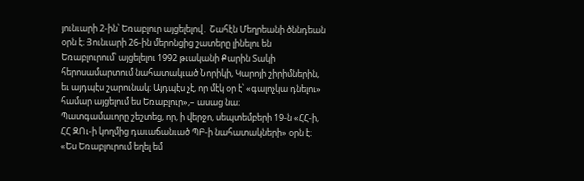յունւարի 2-ին՝ Եռաբլուր այցելելով․ Շահէն Մեղրեանի ծննդեան օրն է։ Յունւարի 26-ին մերոնցից շատերը լինելու են Եռաբլուրում՝ այցելելու 1992 թւականի Քարին Տակի հերոսամարտում նահատակւած Նորիկի, Կարոյի շիրիմներին, եւ այդպէս շարունակ։ Այդպէս չէ, որ մէկ օր է՝ «գալոչկա դնելու» համար այցելում ես Եռաբլուր»,– ասաց նա։
Պատգամաւորը շեշտեց, որ, ի վերջո, սեպտեմբերի 19-ն «ՀՀ-ի, ՀՀ ԶՈւ-ի կողմից դաւաճանւած ՊԲ-ի նահատակների» օրն է։
«Ես Եռաբլուրում եղել եմ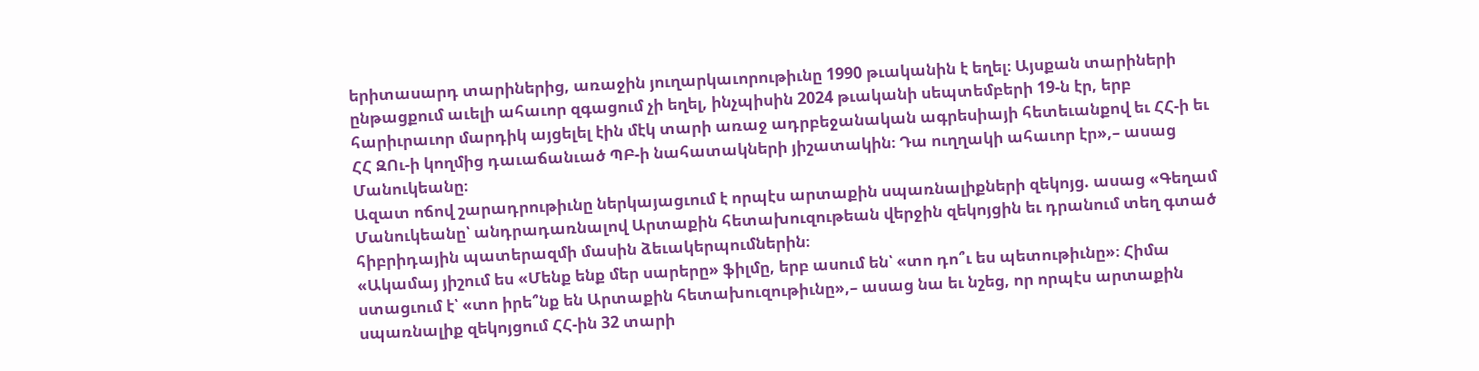երիտասարդ տարիներից, առաջին յուղարկաւորութիւնը 1990 թւականին է եղել։ Այսքան տարիների ընթացքում աւելի ահաւոր զգացում չի եղել, ինչպիսին 2024 թւականի սեպտեմբերի 19-ն էր, երբ հարիւրաւոր մարդիկ այցելել էին մէկ տարի առաջ ադրբեջանական ագրեսիայի հետեւանքով եւ ՀՀ-ի եւ ՀՀ ԶՈւ-ի կողմից դաւաճանւած ՊԲ-ի նահատակների յիշատակին։ Դա ուղղակի ահաւոր էր»,– ասաց Մանուկեանը։
Ազատ ոճով շարադրութիւնը ներկայացւում է որպէս արտաքին սպառնալիքների զեկոյց. ասաց «Գեղամ Մանուկեանը՝ անդրադառնալով Արտաքին հետախուզութեան վերջին զեկոյցին եւ դրանում տեղ գտած հիբրիդային պատերազմի մասին ձեւակերպումներին։
«Ակամայ յիշում ես «Մենք ենք մեր սարերը» ֆիլմը, երբ ասում են՝ «տո դո՞ւ ես պետութիւնը»։ Հիմա ստացւում է՝ «տո իրե՞նք են Արտաքին հետախուզութիւնը»,– ասաց նա եւ նշեց, որ որպէս արտաքին սպառնալիք զեկոյցում ՀՀ-ին 32 տարի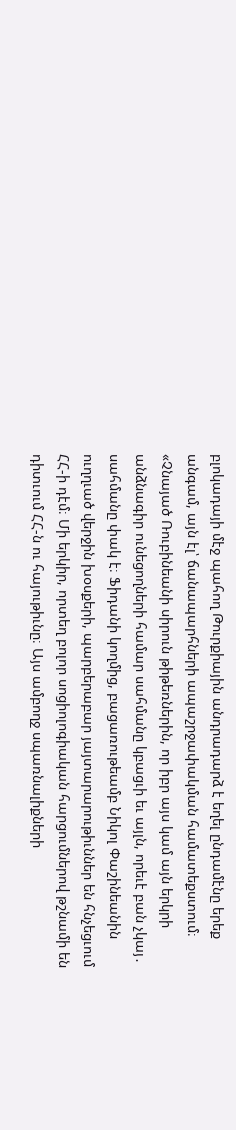բլոկադայի մէջ պահող Թուրքիային անդրադարձ է եղել ընդամէնը երեք անգամ, այն էլ՝ ճանապարհների ապաշրջափակման համատեքստում։
«Չնայած Ռուբինեանի սիրուն թիթեռներին, որ իբր այս կամ այն երկրի անձնագիր ունեցողների համար սահմանը կբացւի եւ այլն, որեւէ բան չկայ․ սահմանը փակ է։ Ֆիդանի կողմից, բացառութեամբ Նիկոլ Փաշինեանին ուղղւած վերջին խօսքերի, պարբերաբար յայտարարութիւններ են հնչեցւում ՀՀ-ի դէմ։ Մի երկիր, որտեղ բոլոր սոցիոլոգիական հարցումներով թշնամի են դիտւում ՀՀ-ն ու հայութիւնը։ Այս ամբողջ սպառնալիքների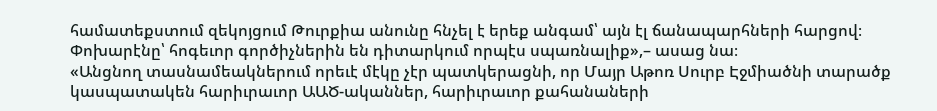համատեքստում զեկոյցում Թուրքիա անունը հնչել է երեք անգամ՝ այն էլ ճանապարհների հարցով։ Փոխարէնը՝ հոգեւոր գործիչներին են դիտարկում որպէս սպառնալիք»,– ասաց նա։
«Անցնող տասնամեակներում որեւէ մէկը չէր պատկերացնի, որ Մայր Աթոռ Սուրբ Էջմիածնի տարածք կասպատակեն հարիւրաւոր ԱԱԾ-ականներ, հարիւրաւոր քահանաների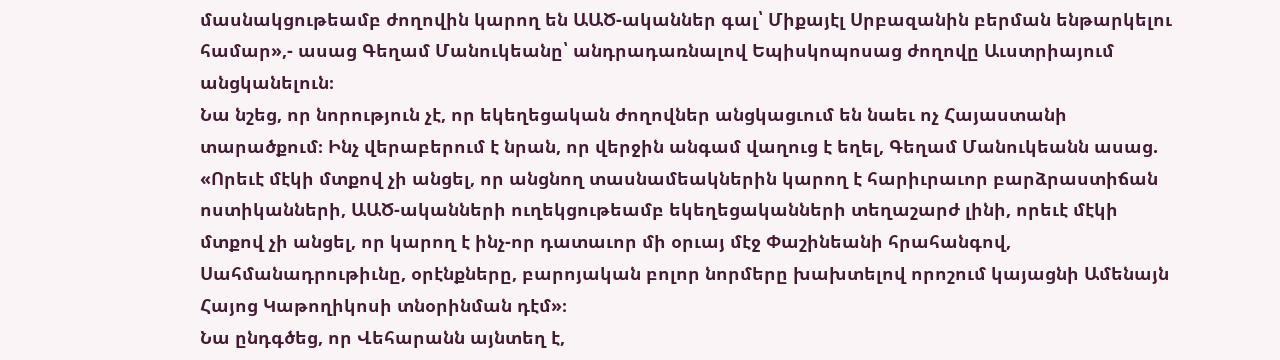մասնակցութեամբ ժողովին կարող են ԱԱԾ-ականներ գալ՝ Միքայէլ Սրբազանին բերման ենթարկելու համար»,- ասաց Գեղամ Մանուկեանը՝ անդրադառնալով Եպիսկոպոսաց ժողովը Աւստրիայում անցկանելուն։
Նա նշեց, որ նորություն չէ, որ եկեղեցական ժողովներ անցկացւում են նաեւ ոչ Հայաստանի տարածքում։ Ինչ վերաբերում է նրան, որ վերջին անգամ վաղուց է եղել, Գեղամ Մանուկեանն ասաց. «Որեւէ մէկի մտքով չի անցել, որ անցնող տասնամեակներին կարող է հարիւրաւոր բարձրաստիճան ոստիկանների, ԱԱԾ-ականների ուղեկցութեամբ եկեղեցականների տեղաշարժ լինի, որեւէ մէկի մտքով չի անցել, որ կարող է ինչ-որ դատաւոր մի օրւայ մէջ Փաշինեանի հրահանգով, Սահմանադրութիւնը, օրէնքները, բարոյական բոլոր նորմերը խախտելով որոշում կայացնի Ամենայն Հայոց Կաթողիկոսի տնօրինման դէմ»։
Նա ընդգծեց, որ Վեհարանն այնտեղ է,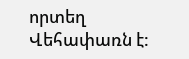որտեղ Վեհափառն է: